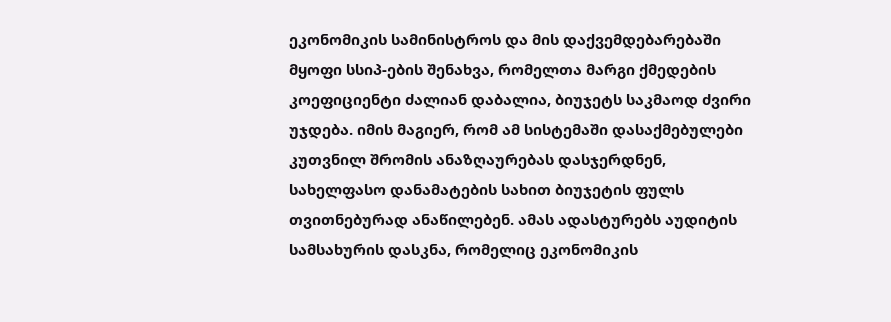ეკონომიკის სამინისტროს და მის დაქვემდებარებაში მყოფი სსიპ-ების შენახვა, რომელთა მარგი ქმედების კოეფიციენტი ძალიან დაბალია, ბიუჯეტს საკმაოდ ძვირი უჯდება. იმის მაგიერ, რომ ამ სისტემაში დასაქმებულები კუთვნილ შრომის ანაზღაურებას დასჯერდნენ, სახელფასო დანამატების სახით ბიუჯეტის ფულს თვითნებურად ანაწილებენ. ამას ადასტურებს აუდიტის სამსახურის დასკნა, რომელიც ეკონომიკის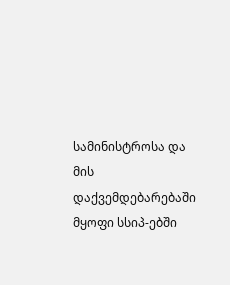სამინისტროსა და მის დაქვემდებარებაში მყოფი სსიპ-ებში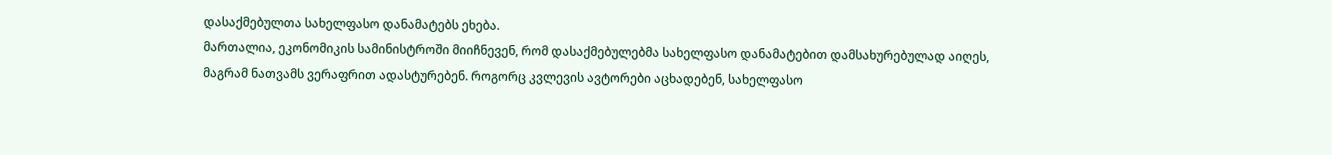დასაქმებულთა სახელფასო დანამატებს ეხება.
მართალია, ეკონომიკის სამინისტროში მიიჩნევენ, რომ დასაქმებულებმა სახელფასო დანამატებით დამსახურებულად აიღეს, მაგრამ ნათვამს ვერაფრით ადასტურებენ. როგორც კვლევის ავტორები აცხადებენ, სახელფასო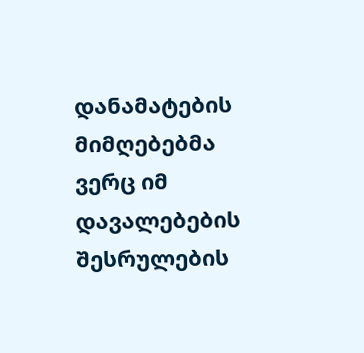დანამატების მიმღებებმა ვერც იმ დავალებების შესრულების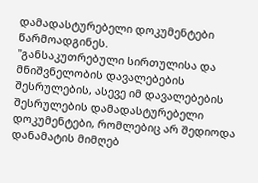დამადასტურებელი დოკუმენტები წარმოადგინეს.
"განსაკუთრებული სირთულისა და მნიშვნელობის დავალებების შესრულების, ასევე იმ დავალებების შესრულების დამადასტურებელი დოკუმენტები, რომლებიც არ შედიოდა დანამატის მიმღებ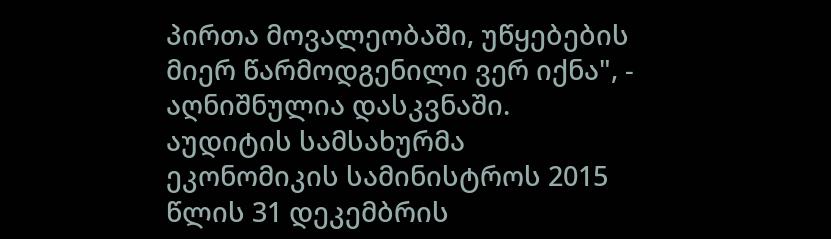პირთა მოვალეობაში, უწყებების მიერ წარმოდგენილი ვერ იქნა", - აღნიშნულია დასკვნაში.
აუდიტის სამსახურმა ეკონომიკის სამინისტროს 2015 წლის 31 დეკემბრის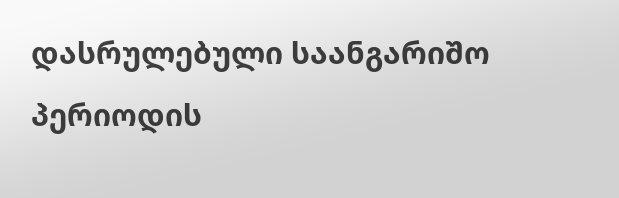დასრულებული საანგარიშო პერიოდის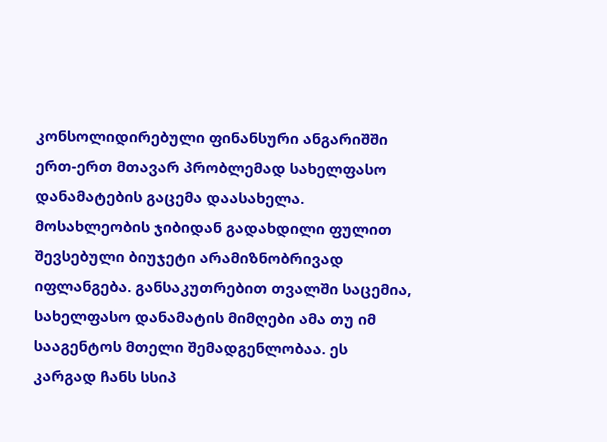კონსოლიდირებული ფინანსური ანგარიშში ერთ-ერთ მთავარ პრობლემად სახელფასო დანამატების გაცემა დაასახელა.
მოსახლეობის ჯიბიდან გადახდილი ფულით შევსებული ბიუჯეტი არამიზნობრივად იფლანგება. განსაკუთრებით თვალში საცემია, სახელფასო დანამატის მიმღები ამა თუ იმ სააგენტოს მთელი შემადგენლობაა. ეს კარგად ჩანს სსიპ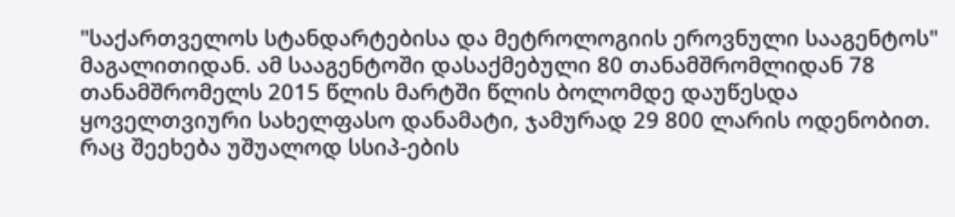"საქართველოს სტანდარტებისა და მეტროლოგიის ეროვნული სააგენტოს" მაგალითიდან. ამ სააგენტოში დასაქმებული 80 თანამშრომლიდან 78 თანამშრომელს 2015 წლის მარტში წლის ბოლომდე დაუწესდა ყოველთვიური სახელფასო დანამატი, ჯამურად 29 800 ლარის ოდენობით.
რაც შეეხება უშუალოდ სსიპ-ების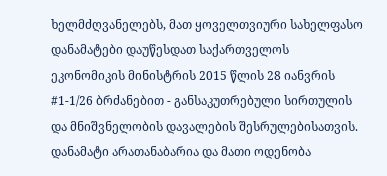ხელმძღვანელებს, მათ ყოველთვიური სახელფასო დანამატები დაუწესდათ საქართველოს ეკონომიკის მინისტრის 2015 წლის 28 იანვრის #1-1/26 ბრძანებით - განსაკუთრებული სირთულის და მნიშვნელობის დავალების შესრულებისათვის. დანამატი არათანაბარია და მათი ოდენობა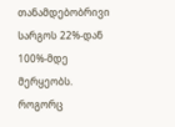თანამდებობრივი სარგოს 22%-დან 100%-მდე მერყეობს.
როგორც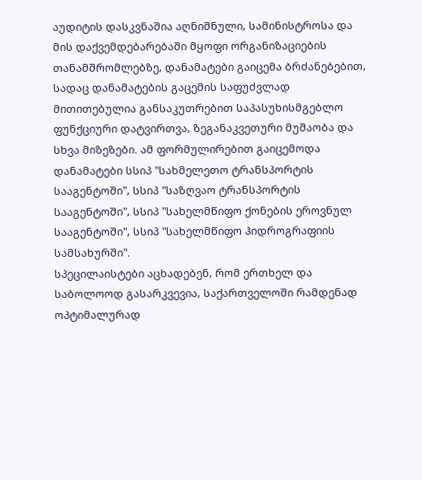აუდიტის დასკვნაშია აღნიშნული, სამინისტროსა და მის დაქვემდებარებაში მყოფი ორგანიზაციების თანამშრომლებზე, დანამატები გაიცემა ბრძანებებით, სადაც დანამატების გაცემის საფუძვლად მითითებულია განსაკუთრებით საპასუხისმგებლო ფუნქციური დატვირთვა, ზეგანაკვეთური მუშაობა და სხვა მიზეზები. ამ ფორმულირებით გაიცემოდა დანამატები სსიპ "სახმელეთო ტრანსპორტის სააგენტოში", სსიპ "საზღვაო ტრანსპორტის სააგენტოში", სსიპ "სახელმწიფო ქონების ეროვნულ სააგენტოში", სსიპ "სახელმწიფო ჰიდროგრაფიის სამსახურში".
სპეცილაისტები აცხადებენ, რომ ერთხელ და საბოლოოდ გასარკვევია, საქართველოში რამდენად ოპტიმალურად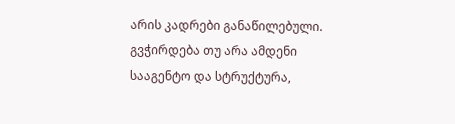არის კადრები განაწილებული. გვჭირდება თუ არა ამდენი სააგენტო და სტრუქტურა,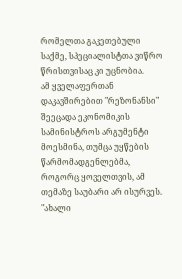რომელთა გაკეთებული საქმე, სპეციალისტთა ვიწრო წრისთვისაც კი უცნობია.
ამ ყველაფერთან დაკავშირებით "რეზონანსი" შეეცადა ეკონომიკის სამინისტროს არგუმენტი მოესმინა, თუმცა უყწების წარმომადგენლებმა, როგორც ყოველთვის, ამ თემაზე საუბარი არ ისურვეს.
"ახალი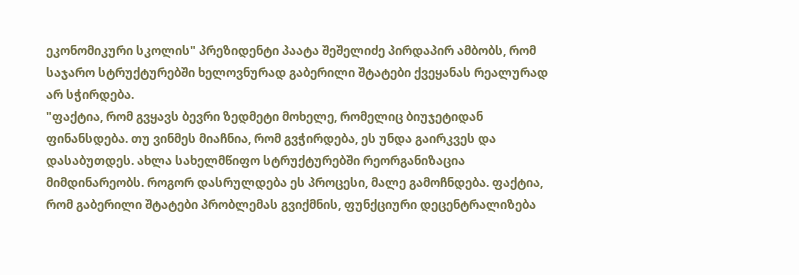ეკონომიკური სკოლის" პრეზიდენტი პაატა შეშელიძე პირდაპირ ამბობს, რომ საჯარო სტრუქტურებში ხელოვნურად გაბერილი შტატები ქვეყანას რეალურად არ სჭირდება.
"ფაქტია, რომ გვყავს ბევრი ზედმეტი მოხელე, რომელიც ბიუჯეტიდან ფინანსდება. თუ ვინმეს მიაჩნია, რომ გვჭირდება, ეს უნდა გაირკვეს და დასაბუთდეს. ახლა სახელმწიფო სტრუქტურებში რეორგანიზაცია მიმდინარეობს. როგორ დასრულდება ეს პროცესი, მალე გამოჩნდება. ფაქტია, რომ გაბერილი შტატები პრობლემას გვიქმნის, ფუნქციური დეცენტრალიზება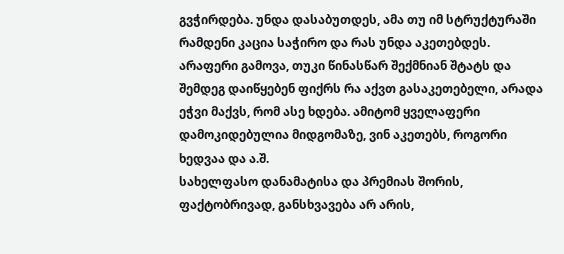გვჭირდება. უნდა დასაბუთდეს, ამა თუ იმ სტრუქტურაში რამდენი კაცია საჭირო და რას უნდა აკეთებდეს. არაფერი გამოვა, თუკი წინასწარ შექმნიან შტატს და შემდეგ დაიწყებენ ფიქრს რა აქვთ გასაკეთებელი, არადა ეჭვი მაქვს, რომ ასე ხდება. ამიტომ ყველაფერი დამოკიდებულია მიდგომაზე, ვინ აკეთებს, როგორი ხედვაა და ა.შ.
სახელფასო დანამატისა და პრემიას შორის, ფაქტობრივად, განსხვავება არ არის,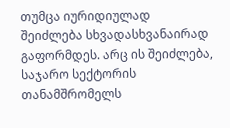თუმცა იურიდიულად შეიძლება სხვადასხვანაირად გაფორმდეს. არც ის შეიძლება, საჯარო სექტორის თანამშრომელს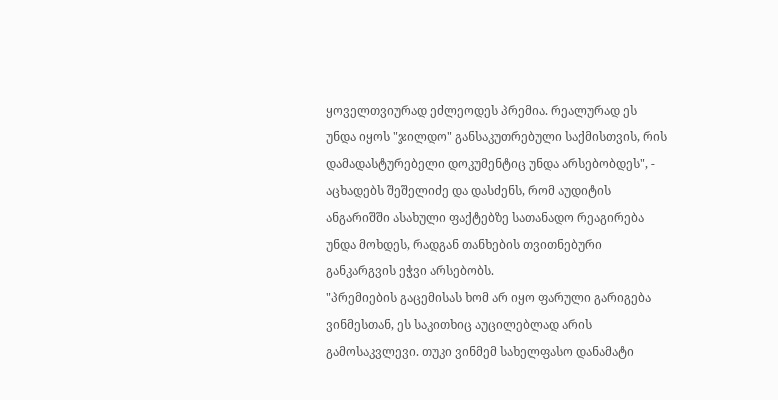ყოველთვიურად ეძლეოდეს პრემია. რეალურად ეს უნდა იყოს "ჯილდო" განსაკუთრებული საქმისთვის, რის დამადასტურებელი დოკუმენტიც უნდა არსებობდეს", - აცხადებს შეშელიძე და დასძენს, რომ აუდიტის ანგარიშში ასახული ფაქტებზე სათანადო რეაგირება უნდა მოხდეს, რადგან თანხების თვითნებური განკარგვის ეჭვი არსებობს.
"პრემიების გაცემისას ხომ არ იყო ფარული გარიგება ვინმესთან, ეს საკითხიც აუცილებლად არის გამოსაკვლევი. თუკი ვინმემ სახელფასო დანამატი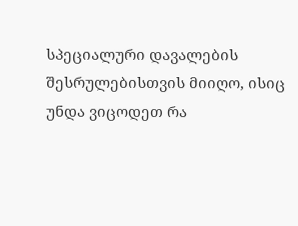სპეციალური დავალების შესრულებისთვის მიიღო, ისიც უნდა ვიცოდეთ რა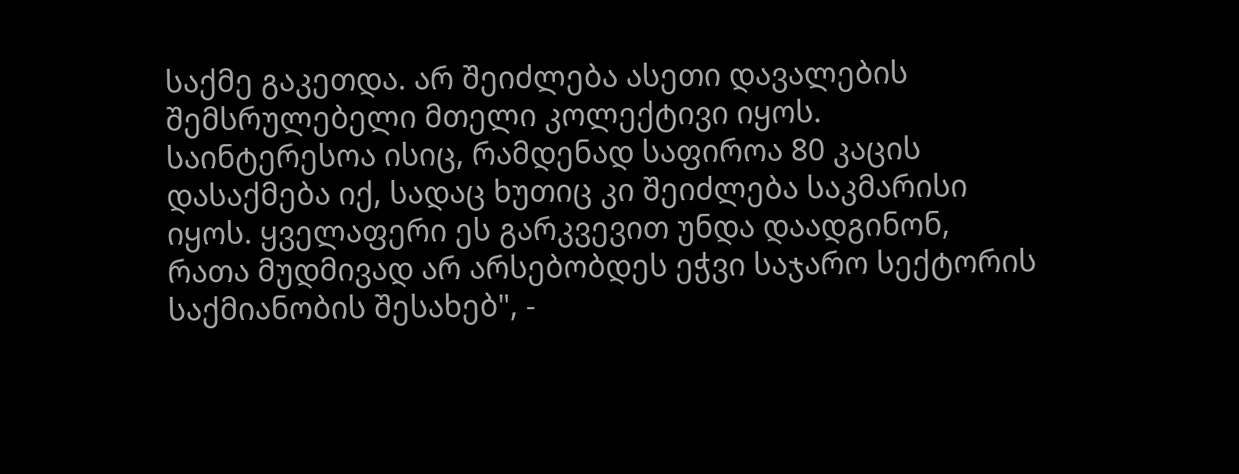საქმე გაკეთდა. არ შეიძლება ასეთი დავალების შემსრულებელი მთელი კოლექტივი იყოს. საინტერესოა ისიც, რამდენად საფიროა 80 კაცის დასაქმება იქ, სადაც ხუთიც კი შეიძლება საკმარისი იყოს. ყველაფერი ეს გარკვევით უნდა დაადგინონ, რათა მუდმივად არ არსებობდეს ეჭვი საჯარო სექტორის საქმიანობის შესახებ", -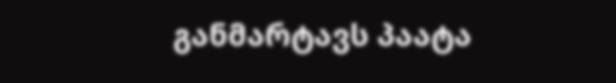განმარტავს პაატა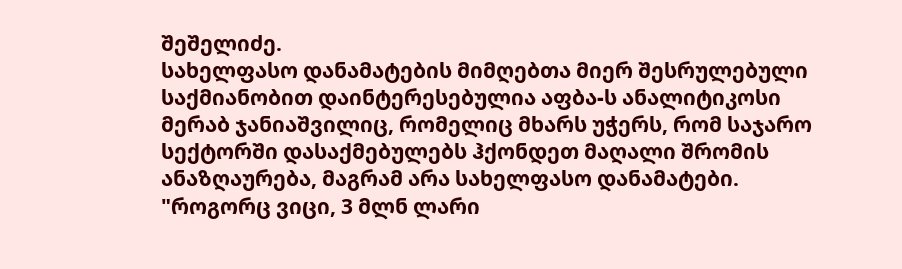შეშელიძე.
სახელფასო დანამატების მიმღებთა მიერ შესრულებული საქმიანობით დაინტერესებულია აფბა-ს ანალიტიკოსი მერაბ ჯანიაშვილიც, რომელიც მხარს უჭერს, რომ საჯარო სექტორში დასაქმებულებს ჰქონდეთ მაღალი შრომის ანაზღაურება, მაგრამ არა სახელფასო დანამატები.
"როგორც ვიცი, 3 მლნ ლარი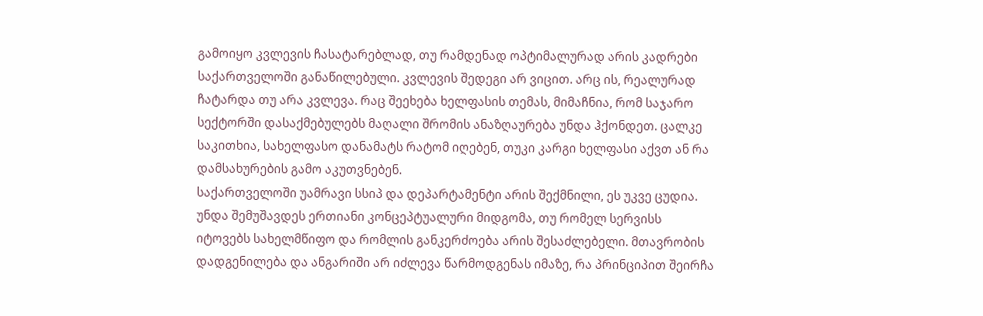გამოიყო კვლევის ჩასატარებლად, თუ რამდენად ოპტიმალურად არის კადრები საქართველოში განაწილებული. კვლევის შედეგი არ ვიცით. არც ის, რეალურად ჩატარდა თუ არა კვლევა. რაც შეეხება ხელფასის თემას, მიმაჩნია, რომ საჯარო სექტორში დასაქმებულებს მაღალი შრომის ანაზღაურება უნდა ჰქონდეთ. ცალკე საკითხია, სახელფასო დანამატს რატომ იღებენ, თუკი კარგი ხელფასი აქვთ ან რა დამსახურების გამო აკუთვნებენ.
საქართველოში უამრავი სსიპ და დეპარტამენტი არის შექმნილი, ეს უკვე ცუდია. უნდა შემუშავდეს ერთიანი კონცეპტუალური მიდგომა, თუ რომელ სერვისს იტოვებს სახელმწიფო და რომლის განკერძოება არის შესაძლებელი. მთავრობის დადგენილება და ანგარიში არ იძლევა წარმოდგენას იმაზე, რა პრინციპით შეირჩა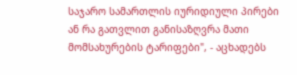საჯარო სამართლის იურიდიული პირები ან რა გათვლით განისაზღვრა მათი მომსახურების ტარიფები", - აცხადებს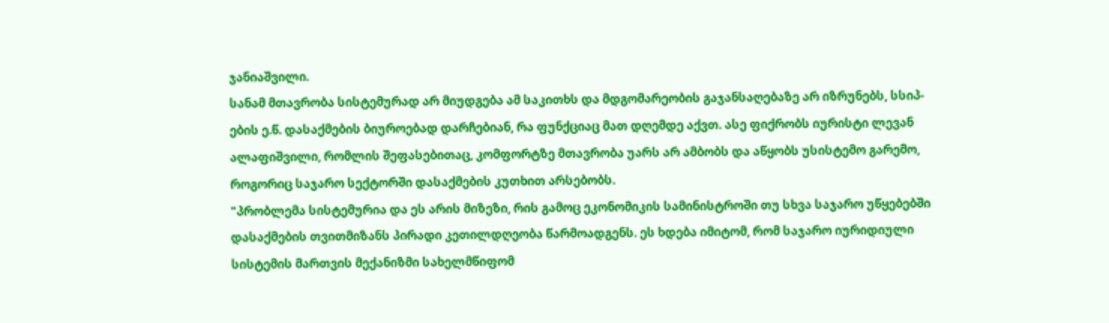ჯანიაშვილი.
სანამ მთავრობა სისტემურად არ მიუდგება ამ საკითხს და მდგომარეობის გაჯანსაღებაზე არ იზრუნებს, სსიპ-ების ე.წ. დასაქმების ბიუროებად დარჩებიან, რა ფუნქციაც მათ დღემდე აქვთ. ასე ფიქრობს იურისტი ლევან ალაფიშვილი, რომლის შეფასებითაც, კომფორტზე მთავრობა უარს არ ამბობს და აწყობს უსისტემო გარემო, როგორიც საჯარო სექტორში დასაქმების კუთხით არსებობს.
"პრობლემა სისტემურია და ეს არის მიზეზი, რის გამოც ეკონომიკის სამინისტროში თუ სხვა საჯარო უწყებებში დასაქმების თვითმიზანს პირადი კეთილდღეობა წარმოადგენს. ეს ხდება იმიტომ, რომ საჯარო იურიდიული სისტემის მართვის მექანიზმი სახელმწიფომ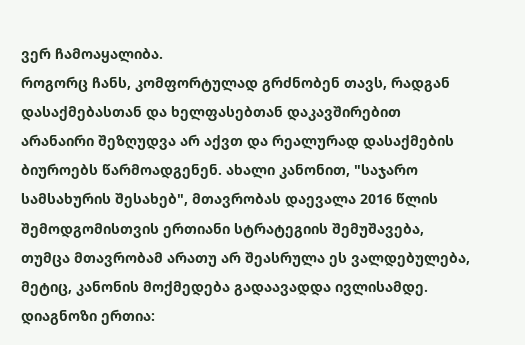ვერ ჩამოაყალიბა.
როგორც ჩანს, კომფორტულად გრძნობენ თავს, რადგან დასაქმებასთან და ხელფასებთან დაკავშირებით არანაირი შეზღუდვა არ აქვთ და რეალურად დასაქმების ბიუროებს წარმოადგენენ. ახალი კანონით, "საჯარო სამსახურის შესახებ", მთავრობას დაევალა 2016 წლის შემოდგომისთვის ერთიანი სტრატეგიის შემუშავება, თუმცა მთავრობამ არათუ არ შეასრულა ეს ვალდებულება, მეტიც, კანონის მოქმედება გადაავადდა ივლისამდე.
დიაგნოზი ერთია: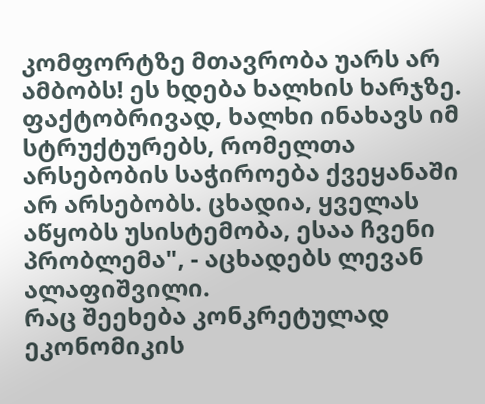კომფორტზე მთავრობა უარს არ ამბობს! ეს ხდება ხალხის ხარჯზე. ფაქტობრივად, ხალხი ინახავს იმ სტრუქტურებს, რომელთა არსებობის საჭიროება ქვეყანაში არ არსებობს. ცხადია, ყველას აწყობს უსისტემობა, ესაა ჩვენი პრობლემა", - აცხადებს ლევან ალაფიშვილი.
რაც შეეხება კონკრეტულად ეკონომიკის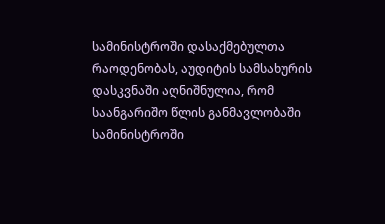სამინისტროში დასაქმებულთა რაოდენობას, აუდიტის სამსახურის დასკვნაში აღნიშნულია, რომ საანგარიშო წლის განმავლობაში სამინისტროში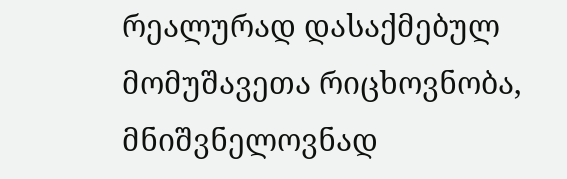რეალურად დასაქმებულ მომუშავეთა რიცხოვნობა, მნიშვნელოვნად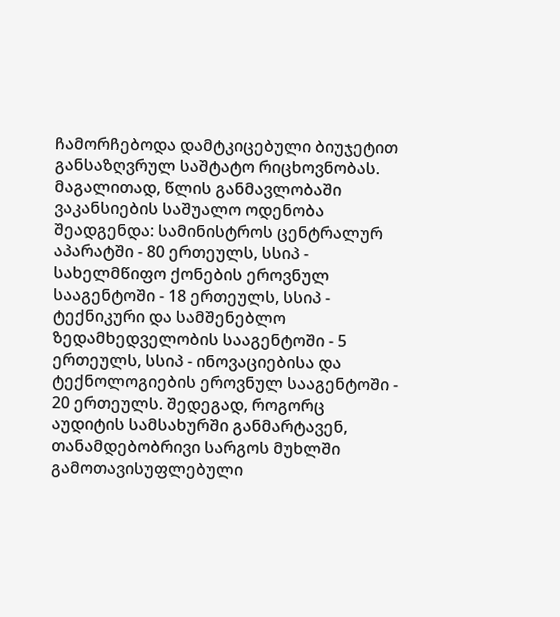ჩამორჩებოდა დამტკიცებული ბიუჯეტით განსაზღვრულ საშტატო რიცხოვნობას. მაგალითად, წლის განმავლობაში ვაკანსიების საშუალო ოდენობა შეადგენდა: სამინისტროს ცენტრალურ აპარატში - 80 ერთეულს, სსიპ - სახელმწიფო ქონების ეროვნულ სააგენტოში - 18 ერთეულს, სსიპ - ტექნიკური და სამშენებლო ზედამხედველობის სააგენტოში - 5 ერთეულს, სსიპ - ინოვაციებისა და ტექნოლოგიების ეროვნულ სააგენტოში - 20 ერთეულს. შედეგად, როგორც აუდიტის სამსახურში განმარტავენ, თანამდებობრივი სარგოს მუხლში გამოთავისუფლებული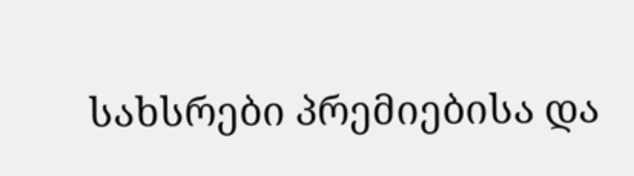სახსრები პრემიებისა და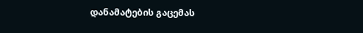დანამატების გაცემას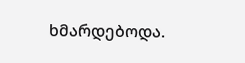ხმარდებოდა.